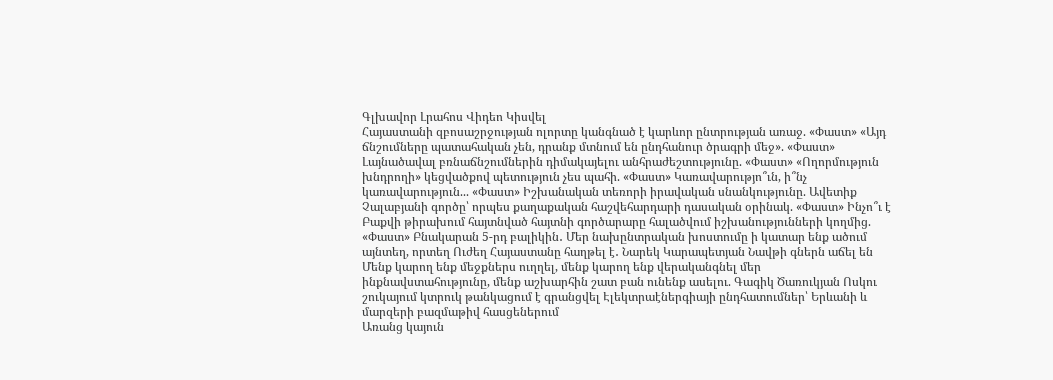Գլխավոր Լրահոս Վիդեո Կիսվել
Հայաստանի զբոսաշրջության ոլորտը կանգնած է կարևոր ընտրության առաջ. «Փաստ» «Այդ ճնշումները պատահական չեն, դրանք մտնում են ընդհանուր ծրագրի մեջ». «Փաստ» Լայնածավալ բռնաճնշումներին դիմակայելու անհրաժեշտությունը. «Փաստ» «Ողորմություն խնդրողի» կեցվածքով պետություն չես պահի. «Փաստ» Կառավարությո՞ւն, ի՞նչ կառավարություն... «Փաստ» Իշխանական տեռորի իրավական սնանկությունը. Ավետիք Չալաբյանի գործը՝ որպես քաղաքական հաշվեհարդարի դասական օրինակ. «Փաստ» Ինչո՞ւ է Բաքվի թիրախում հայտնված հայտնի գործարարը հալածվում իշխանությունների կողմից. «Փաստ» Բնակարան 5-րդ բալիկին․ Մեր նախընտրական խոստումը ի կատար ենք ածում այնտեղ, որտեղ Ուժեղ Հայաստանը հաղթել է․ Նարեկ Կարապետյան Նավթի գներն աճել են Մենք կարող ենք մեջքներս ուղղել, մենք կարող ենք վերականգնել մեր ինքնավստահությունը, մենք աշխարհին շատ բան ունենք ասելու. Գագիկ Ծառուկյան Ոսկու շուկայում կտրուկ թանկացում է գրանցվել Էլեկտրաէներգիայի ընդհատումներ՝ Երևանի և մարզերի բազմաթիվ հասցեներում
Առանց կայուն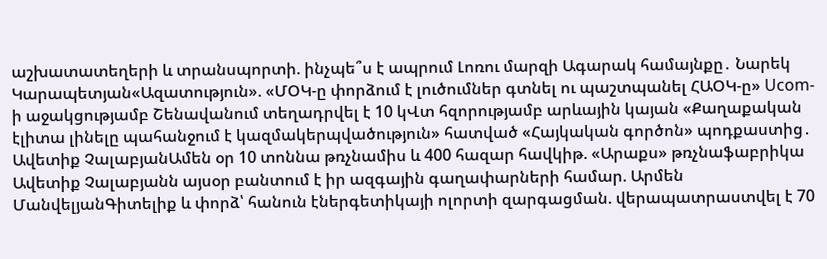աշխատատեղերի և տրանսպորտի. ինչպե՞ս է ապրում Լոռու մարզի Ագարակ համայնքը․ Նարեկ Կարապետյան«Ազատություն». «ՄՕԿ-ը փորձում է լուծումներ գտնել ու պաշտպանել ՀԱՕԿ-ը» Ucom-ի աջակցությամբ Շենավանում տեղադրվել է 10 կՎտ հզորությամբ արևային կայան «Քաղաքական էլիտա լինելը պահանջում է կազմակերպվածություն» հատված «Հայկական գործոն» պոդքաստից․ Ավետիք ՉալաբյանԱմեն օր 10 տոննա թռչնամիս և 400 հազար հավկիթ. «Արաքս» թռչնաֆաբրիկա Ավետիք Չալաբյանն այսօր բանտում է իր ազգային գաղափարների համար. Արմեն ՄանվելյանԳիտելիք և փորձ՝ հանուն էներգետիկայի ոլորտի զարգացման. վերապատրաստվել է 70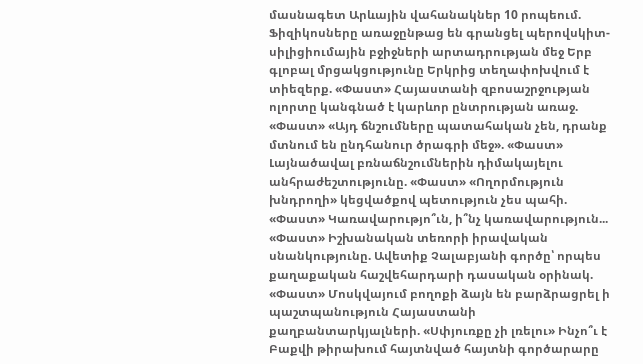մասնագետ Արևային վահանակներ 10 րոպեում. Ֆիզիկոսները առաջընթաց են գրանցել պերովսկիտ-սիլիցիումային բջիջների արտադրության մեջ Երբ գլոբալ մրցակցությունը Երկրից տեղափոխվում է տիեզերք. «Փաստ» Հայաստանի զբոսաշրջության ոլորտը կանգնած է կարևոր ընտրության առաջ. «Փաստ» «Այդ ճնշումները պատահական չեն, դրանք մտնում են ընդհանուր ծրագրի մեջ». «Փաստ» Լայնածավալ բռնաճնշումներին դիմակայելու անհրաժեշտությունը. «Փաստ» «Ողորմություն խնդրողի» կեցվածքով պետություն չես պահի. «Փաստ» Կառավարությո՞ւն, ի՞նչ կառավարություն... «Փաստ» Իշխանական տեռորի իրավական սնանկությունը. Ավետիք Չալաբյանի գործը՝ որպես քաղաքական հաշվեհարդարի դասական օրինակ. «Փաստ» Մոսկվայում բողոքի ձայն են բարձրացրել ի պաշտպանություն Հայաստանի քաղբանտարկյալների. «Սփյուռքը չի լռելու» Ինչո՞ւ է Բաքվի թիրախում հայտնված հայտնի գործարարը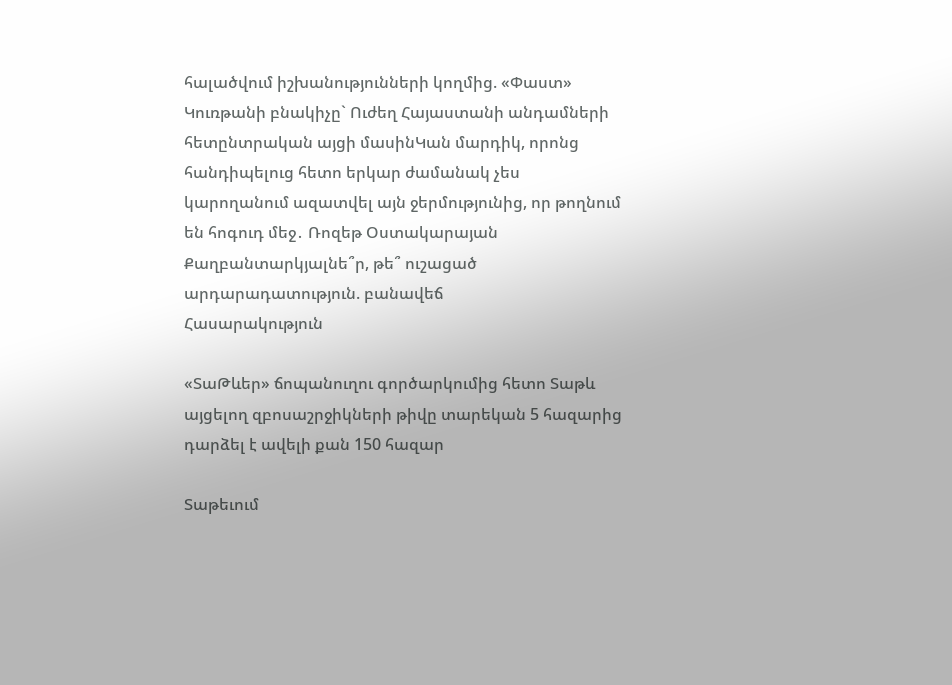հալածվում իշխանությունների կողմից. «Փաստ» Կուռթանի բնակիչը` Ուժեղ Հայաստանի անդամների հետընտրական այցի մասինԿան մարդիկ, որոնց հանդիպելուց հետո երկար ժամանակ չես կարողանում ազատվել այն ջերմությունից, որ թողնում են հոգուդ մեջ․ Ռոզեթ Օստակարայան Քաղբանտարկյալնե՞ր, թե՞ ուշացած արդարադատություն. բանավեճ
Հասարակություն

«ՏաԹևեր» ճոպանուղու գործարկումից հետո Տաթև այցելող զբոսաշրջիկների թիվը տարեկան 5 հազարից դարձել է ավելի քան 150 հազար

Տաթեւում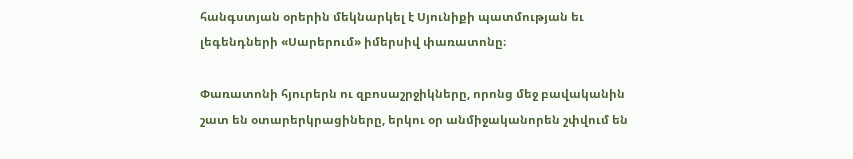հանգստյան օրերին մեկնարկել է Սյունիքի պատմության եւ լեգենդների «Սարերում» իմերսիվ փառատոնը։

Փառատոնի հյուրերն ու զբոսաշրջիկները, որոնց մեջ բավականին շատ են օտարերկրացիները, երկու օր անմիջականորեն շփվում են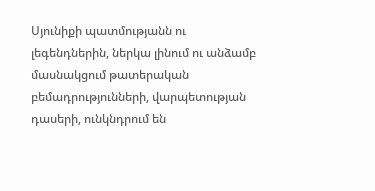Սյունիքի պատմությանն ու լեգենդներին, ներկա լինում ու անձամբ մասնակցում թատերական բեմադրությունների, վարպետության դասերի, ունկնդրում են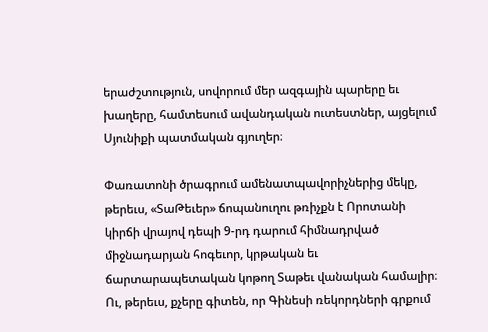երաժշտություն, սովորում մեր ազգային պարերը եւ խաղերը, համտեսում ավանդական ուտեստներ, այցելում Սյունիքի պատմական գյուղեր։

Փառատոնի ծրագրում ամենատպավորիչներից մեկը, թերեւս, «ՏաԹեւեր» ճոպանուղու թռիչքն է Որոտանի կիրճի վրայով դեպի 9-րդ դարում հիմնադրված  միջնադարյան հոգեւոր, կրթական եւ ճարտարապետական կոթող Տաթեւ վանական համալիր։ Ու, թերեւս, քչերը գիտեն, որ Գինեսի ռեկորդների գրքում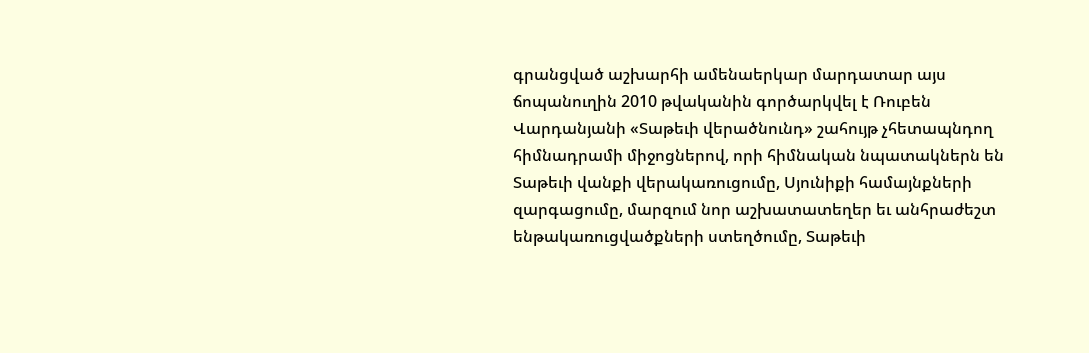գրանցված աշխարհի ամենաերկար մարդատար այս ճոպանուղին 2010 թվականին գործարկվել է Ռուբեն Վարդանյանի «Տաթեւի վերածնունդ» շահույթ չհետապնդող հիմնադրամի միջոցներով, որի հիմնական նպատակներն են Տաթեւի վանքի վերակառուցումը, Սյունիքի համայնքների զարգացումը, մարզում նոր աշխատատեղեր եւ անհրաժեշտ ենթակառուցվածքների ստեղծումը, Տաթեւի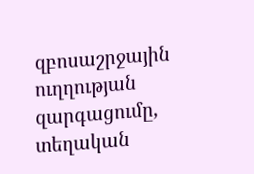զբոսաշրջային ուղղության զարգացումը, տեղական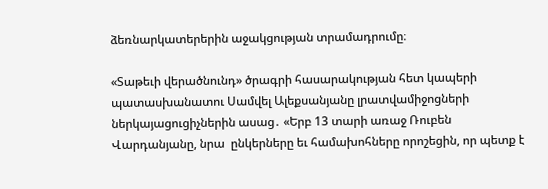ձեռնարկատերերին աջակցության տրամադրումը։

«Տաթեւի վերածնունդ» ծրագրի հասարակության հետ կապերի պատասխանատու Սամվել Ալեքսանյանը լրատվամիջոցների ներկայացուցիչներին ասաց․ «Երբ 13 տարի առաջ Ռուբեն Վարդանյանը, նրա  ընկերները եւ համախոհները որոշեցին, որ պետք է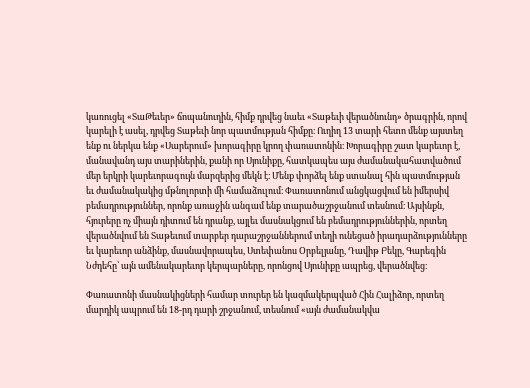կառուցել «ՏաԹեւեր» ճոպանուղին, հիմք դրվեց նաեւ «Տաթեւի վերածնունդ» ծրագրին, որով կարելի է ասել, դրվեց Տաթեւի նոր պատմության հիմքը։ Ուղիղ 13 տարի հետո մենք այստեղ ենք ու ներկա ենք «Սարերում» խորագիրը կրող փառատոնին։ Խորագիրը շատ կարեւոր է, մանավանդ այս տարիներին, քանի որ Սյունիքը, հատկապես այս ժամանակահատվածում մեր երկրի կարեւորագույն մարզերից մեկն է։ Մենք փորձել ենք ստանալ հին պատմության եւ ժամանակակից մթնոլորտի մի համաձուլում։ Փառատոնում անցկացվում են իմերսիվ բեմադրություններ, որոնք առաջին անգամ ենք տարածաշրջանում տեսնում։ Այսինքն, հյուրերը ոչ միայն դիտում են դրանք, այլեւ մասնակցում են բեմադրություններին, որտեղ վերածնվում են Տաթեւում տարբեր դարաշրջաններում տեղի ունեցած իրադարձությունները եւ կարեւոր անձինք, մասնավորապես, Ստեփանոս Օրբելյանը, Դավիթ Բեկը, Գարեգին Նժդեհը՝ այն ամենակարեւոր կերպարները, որոնցով Սյունիքը ապրեց, վերածնվեց։

Փառատոնի մասնակիցների համար տուրեր են կազմակերպված Հին Հալիձոր, որտեղ մարդիկ ապրում են 18-րդ դարի շրջանում, տեսնում «այն ժամանակվա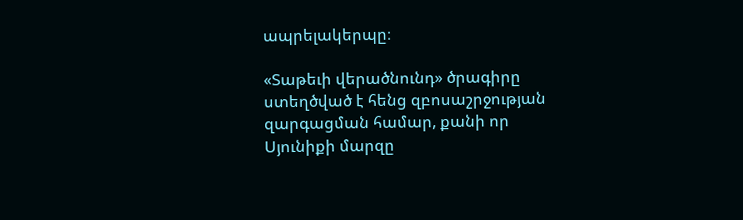ապրելակերպը։

«Տաթեւի վերածնունդ» ծրագիրը ստեղծված է հենց զբոսաշրջության զարգացման համար, քանի որ Սյունիքի մարզը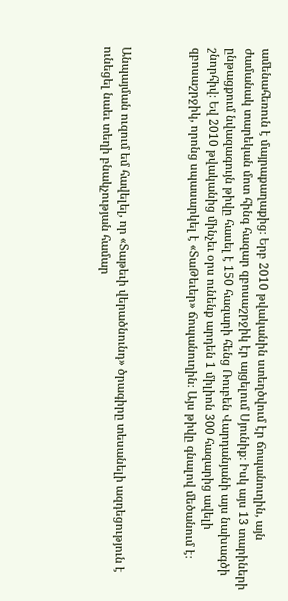ամենահեռուն է մայրաքաղաքից։ Երբ 2010 թվականին ստեղծվում էր ճոպանուղին, այն ժամանակ տարեկան մոտ հինգ հազար զբոսաշրջիկ էր այցելում Սյունիք։ Իսկ այս 13 տարիների ընթացքում նվազագույն թիվը հասել է 150 հազարի հենց Ռուբեն Վարդանյանի այս նախագծի շնորհիվ։ Եվ 2010 թվականից մինչեւ օրս ունենք արդեն 1 միլիոն 300 հազարից ավելի զբոսաշրջիկ, որոնց սպասարկել է «ՏաԹեւեր» ճոպանուղին։ Այս թիվը գնալով մեծանում է։



Անպայման ուզում եմ հավելել, որ «Տաթեւի վերածնունդ» ծրագիրը տեսանելի ազդեցություն է ունեցել նաեւ տեղի բնակչության համար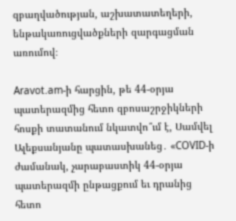զբաղվածության, աշխատատեղերի, ենթակառուցվածքների զարգացման առումով։

Aravot.am-ի հարցին, թե 44-օրյա պատերազմից հետո զբոսաշրջիկների հոսքի տատանում նկատվո՞ւմ է, Սամվել Ալեքսանյանը պատասխանեց․ «COVID-ի ժամանակ, չարաբաստիկ 44-օրյա պատերազմի ընթացքում եւ դրանից հետո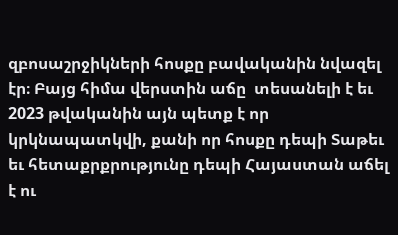զբոսաշրջիկների հոսքը բավականին նվազել էր։ Բայց հիմա վերստին աճը  տեսանելի է եւ 2023 թվականին այն պետք է որ կրկնապատկվի, քանի որ հոսքը դեպի Տաթեւ եւ հետաքրքրությունը դեպի Հայաստան աճել է ու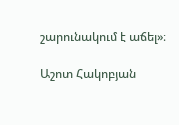շարունակում է աճել»։

Աշոտ Հակոբյան